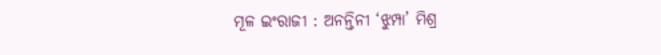ମୂଳ ଇଂରାଜୀ : ଅନନ୍ତିନୀ ‘ଝୁମ୍ପା’ ମିଶ୍ର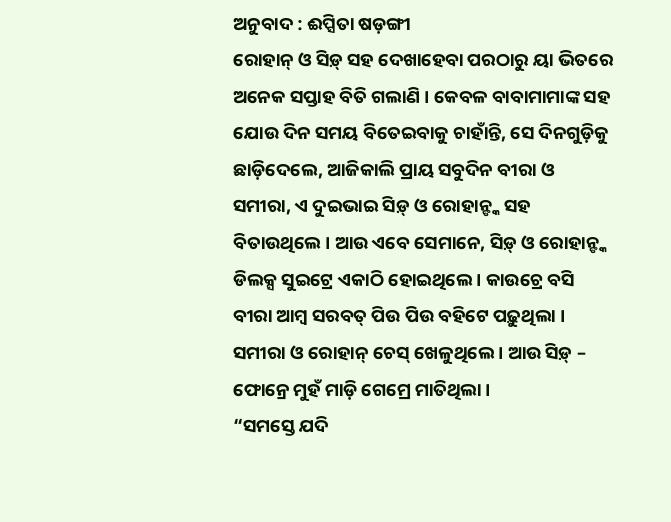ଅନୁବାଦ : ଈପ୍ସିତା ଷଡ଼ଙ୍ଗୀ
ରୋହାନ୍ ଓ ସିଡ଼୍ ସହ ଦେଖାହେବା ପରଠାରୁ ୟା ଭିତରେ ଅନେକ ସପ୍ତାହ ବିତି ଗଲାଣି । କେବଳ ବାବାମାମାଙ୍କ ସହ ଯୋଉ ଦିନ ସମୟ ବିତେଇବାକୁ ଚାହାଁନ୍ତି, ସେ ଦିନଗୁଡ଼ିକୁ ଛାଡ଼ିଦେଲେ, ଆଜିକାଲି ପ୍ରାୟ ସବୁଦିନ ବୀରା ଓ ସମୀରା, ଏ ଦୁଇଭାଇ ସିଡ଼୍ ଓ ରୋହାନ୍ଙ୍କ ସହ ବିତାଉଥିଲେ । ଆଉ ଏବେ ସେମାନେ, ସିଡ଼୍ ଓ ରୋହାନ୍ଙ୍କ ଡିଲକ୍ସ ସୁଇଟ୍ରେ ଏକାଠି ହୋଇଥିଲେ । କାଉଚ୍ରେ ବସି ବୀରା ଆମ୍ବ ସରବତ୍ ପିଉ ପିଉ ବହିଟେ ପଢ଼ୁଥିଲା । ସମୀରା ଓ ରୋହାନ୍ ଚେସ୍ ଖେଳୁଥିଲେ । ଆଉ ସିଡ଼୍ – ଫୋନ୍ରେ ମୁହଁ ମାଡ଼ି ଗେମ୍ରେ ମାତିଥିଲା ।
“ସମସ୍ତେ ଯଦି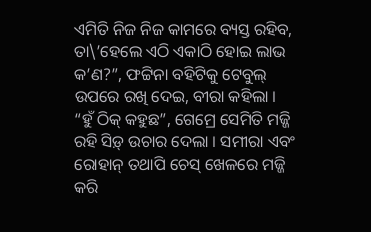ଏମିତି ନିଜ ନିଜ କାମରେ ବ୍ୟସ୍ତ ରହିବ, ତା\’ହେଲେ ଏଠି ଏକାଠି ହୋଇ ଲାଭ କ’ଣ?”, ଫଟ୍ଟିନା ବହିଟିକୁ ଟେବୁଲ୍ ଉପରେ ରଖି ଦେଇ, ବୀରା କହିଲା ।
“ହୁଁ ଠିକ୍ କହୁଛ”, ଗେମ୍ରେ ସେମିତି ମଜ୍ଜି ରହି ସିଡ଼୍ ଉଚାର ଦେଲା । ସମୀରା ଏବଂ ରୋହାନ୍ ତଥାପି ଚେସ୍ ଖେଳରେ ମଜ୍ଜି କରି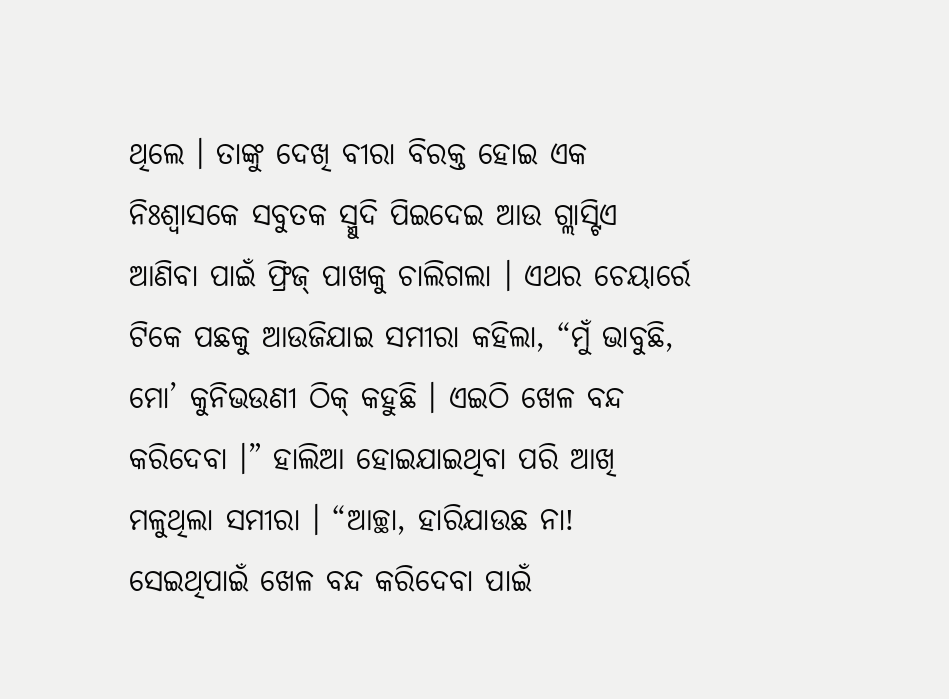ଥିଲେ । ତାଙ୍କୁ ଦେଖି ବୀରା ବିରକ୍ତ ହୋଇ ଏକ ନିଃଶ୍ୱାସକେ ସବୁତକ ସ୍ମୁଦି ପିଇଦେଇ ଆଉ ଗ୍ଲାସ୍ଟିଏ ଆଣିବା ପାଇଁ ଫ୍ରିଜ୍ ପାଖକୁ ଚାଲିଗଲା । ଏଥର ଚେୟାର୍ରେ ଟିକେ ପଛକୁ ଆଉଜିଯାଇ ସମୀରା କହିଲା, “ମୁଁ ଭାବୁଛି, ମୋ’ କୁନିଭଉଣୀ ଠିକ୍ କହୁଛି । ଏଇଠି ଖେଳ ବନ୍ଦ କରିଦେବା ।” ହାଲିଆ ହୋଇଯାଇଥିବା ପରି ଆଖି ମଳୁଥିଲା ସମୀରା । “ଆଚ୍ଛା, ହାରିଯାଉଛ ନା! ସେଇଥିପାଇଁ ଖେଳ ବନ୍ଦ କରିଦେବା ପାଇଁ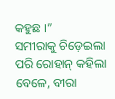କହୁଛ ।”
ସମୀରାକୁ ଚିଡ଼େଇଲା ପରି ରୋହାନ୍ କହିଲା ବେଳେ, ବୀରା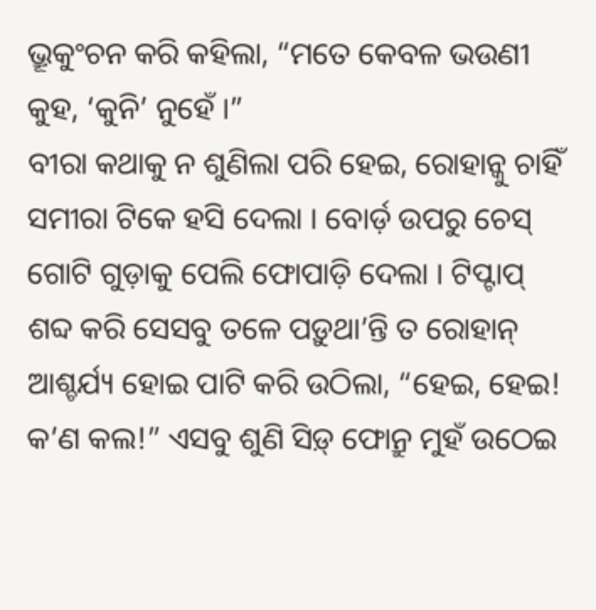ଭ୍ରୂକୁଂଚନ କରି କହିଲା, “ମତେ କେବଳ ଭଉଣୀ କୁହ, ‘କୁନି’ ନୁହେଁ ।”
ବୀରା କଥାକୁ ନ ଶୁଣିଲା ପରି ହେଇ, ରୋହାନ୍କୁ ଚାହିଁ ସମୀରା ଟିକେ ହସି ଦେଲା । ବୋର୍ଡ଼ ଉପରୁ ଚେସ୍ ଗୋଟି ଗୁଡ଼ାକୁ ପେଲି ଫୋପାଡ଼ି ଦେଲା । ଟିପ୍ଟାପ୍ ଶବ୍ଦ କରି ସେସବୁ ତଳେ ପଡ଼ୁଥା’ନ୍ତି ତ ରୋହାନ୍ ଆଶ୍ଚର୍ଯ୍ୟ ହୋଇ ପାଟି କରି ଉଠିଲା, “ହେଇ, ହେଇ! କ’ଣ କଲ!” ଏସବୁ ଶୁଣି ସିଡ଼୍ ଫୋନ୍ରୁ ମୁହଁ ଉଠେଇ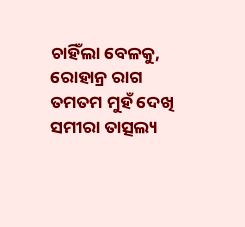ଚାହିଁଲା ବେଳକୁ, ରୋହାନ୍ର ରାଗ ତମତମ ମୁହଁ ଦେଖି ସମୀରା ତାତ୍ସଲ୍ୟ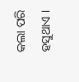କଲା ପରି ହସୁଥାଏ ।